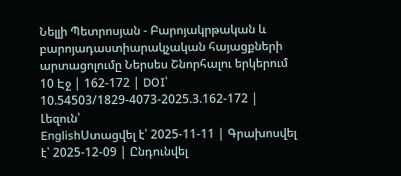Նելլի Պետրոսյան - Բարոյակրթական և բարոյադաստիարակչական հայացքների արտացոլումը Ներսես Շնորհալու երկերում
10 Էջ | 162-172 | DOI՝ 10.54503/1829-4073-2025.3.162-172 | Լեզուն՝
EnglishՍտացվել է՝ 2025-11-11 | Գրախոսվել է՝ 2025-12-09 | Ընդունվել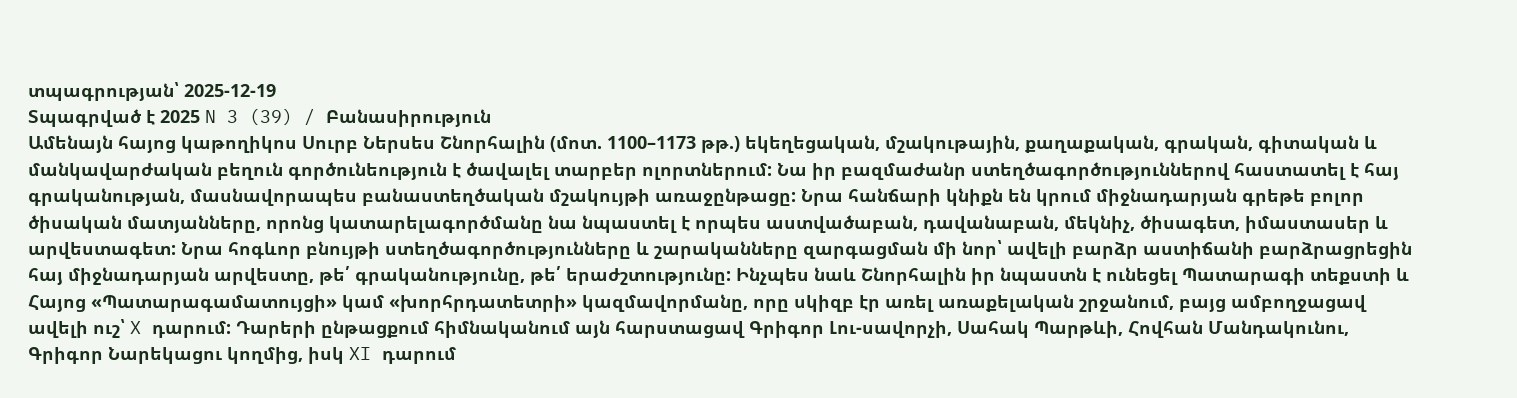տպագրության՝ 2025-12-19
Տպագրված է 2025 N 3 (39) / Բանասիրություն
Ամենայն հայոց կաթողիկոս Սուրբ Ներսես Շնորհալին (մոտ. 1100–1173 թթ.) եկեղեցական, մշակութային, քաղաքական, գրական, գիտական և մանկավարժական բեղուն գործունեություն է ծավալել տարբեր ոլորտներում: Նա իր բազմաժանր ստեղծագործություններով հաստատել է հայ գրականության, մասնավորապես բանաստեղծական մշակույթի առաջընթացը: Նրա հանճարի կնիքն են կրում միջնադարյան գրեթե բոլոր ծիսական մատյանները, որոնց կատարելագործմանը նա նպաստել է որպես աստվածաբան, դավանաբան, մեկնիչ, ծիսագետ, իմաստասեր և արվեստագետ: Նրա հոգևոր բնույթի ստեղծագործությունները և շարականները զարգացման մի նոր՝ ավելի բարձր աստիճանի բարձրացրեցին հայ միջնադարյան արվեստը, թե՛ գրականությունը, թե՛ երաժշտությունը: Ինչպես նաև Շնորհալին իր նպաստն է ունեցել Պատարագի տեքստի և Հայոց «Պատարագամատույցի» կամ «խորհրդատետրի» կազմավորմանը, որը սկիզբ էր առել առաքելական շրջանում, բայց ամբողջացավ ավելի ուշ՝ X դարում: Դարերի ընթացքում հիմնականում այն հարստացավ Գրիգոր Լու-սավորչի, Սահակ Պարթևի, Հովհան Մանդակունու, Գրիգոր Նարեկացու կողմից, իսկ XI դարում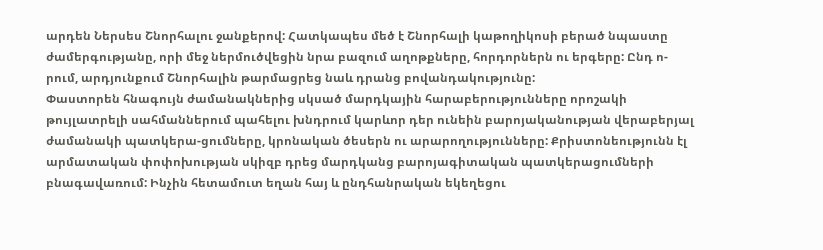արդեն Ներսես Շնորհալու ջանքերով: Հատկապես մեծ է Շնորհալի կաթողիկոսի բերած նպաստը ժամերգությանը, որի մեջ ներմուծվեցին նրա բազում աղոթքները, հորդորներն ու երգերը: Ընդ ո-րում, արդյունքում Շնորհալին թարմացրեց նաև դրանց բովանդակությունը:
Փաստորեն հնագույն ժամանակներից սկսած մարդկային հարաբերությունները որոշակի թույլատրելի սահմաններում պահելու խնդրում կարևոր դեր ունեին բարոյականության վերաբերյալ ժամանակի պատկերա-ցումները, կրոնական ծեսերն ու արարողությունները: Քրիստոնեությունն էլ արմատական փոփոխության սկիզբ դրեց մարդկանց բարոյագիտական պատկերացումների բնագավառում: Ինչին հետամուտ եղան հայ և ընդհանրական եկեղեցու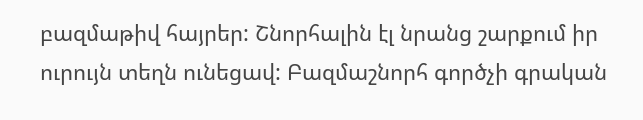բազմաթիվ հայրեր: Շնորհալին էլ նրանց շարքում իր ուրույն տեղն ունեցավ: Բազմաշնորհ գործչի գրական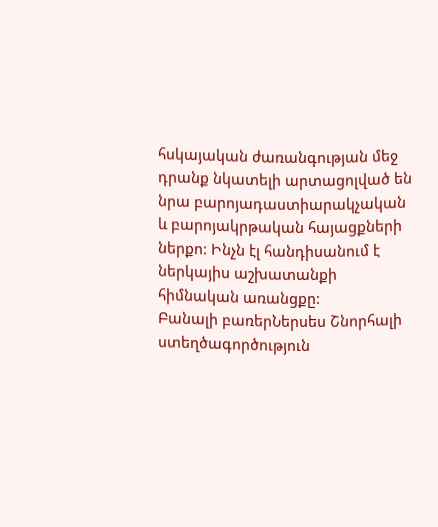հսկայական ժառանգության մեջ դրանք նկատելի արտացոլված են նրա բարոյադաստիարակչական և բարոյակրթական հայացքների ներքո: Ինչն էլ հանդիսանում է ներկայիս աշխատանքի հիմնական առանցքը:
Բանալի բառերՆերսես Շնորհալի ստեղծագործություն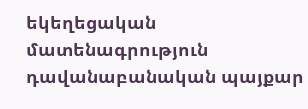եկեղեցական մատենագրություն դավանաբանական պայքար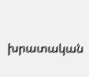խրատական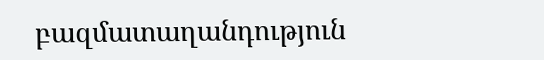բազմատաղանդություն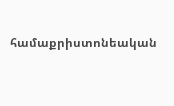համաքրիստոնեական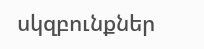սկզբունքներ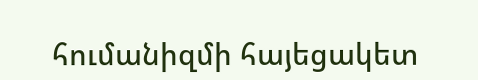հումանիզմի հայեցակետ